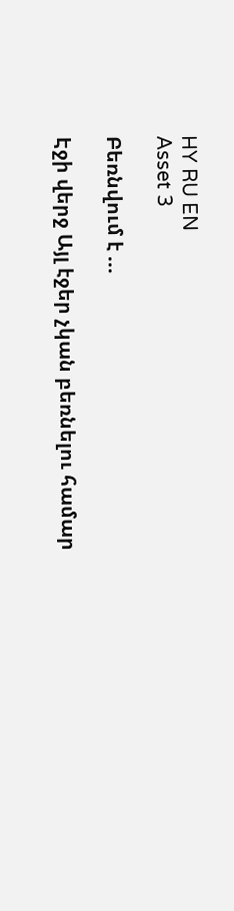HY RU EN
Asset 3

Բեռնվում է ...

Էջի վերջ Այլ էջեր չկան բեռնելու համար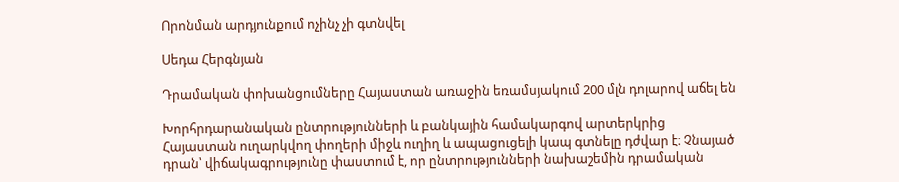Որոնման արդյունքում ոչինչ չի գտնվել

Սեդա Հերգնյան

Դրամական փոխանցումները Հայաստան առաջին եռամսյակում 200 մլն դոլարով աճել են

Խորհրդարանական ընտրությունների և բանկային համակարգով արտերկրից Հայաստան ուղարկվող փողերի միջև ուղիղ և ապացուցելի կապ գտնելը դժվար է։ Չնայած դրան՝ վիճակագրությունը փաստում է, որ ընտրությունների նախաշեմին դրամական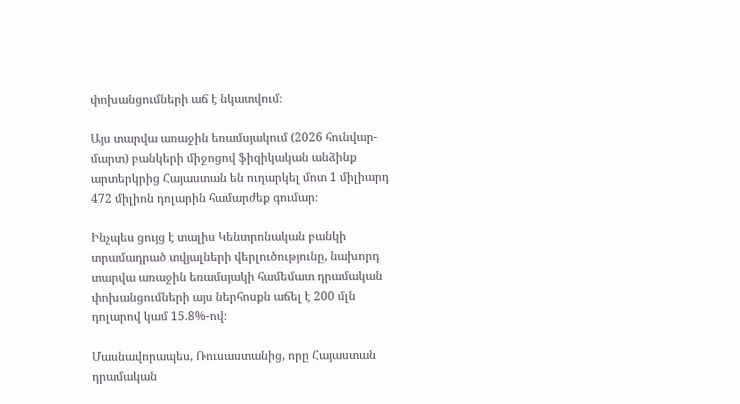փոխանցումների աճ է նկատվում։

Այս տարվա առաջին եռամսյակում (2026 հունվար-մարտ) բանկերի միջոցով ֆիզիկական անձինք արտերկրից Հայաստան են ուղարկել մոտ 1 միլիարդ 472 միլիոն դոլարին համարժեք գումար։

Ինչպես ցույց է տալիս Կենտրոնական բանկի տրամադրած տվյալների վերլուծությունը, նախորդ տարվա առաջին եռամսյակի համեմատ դրամական փոխանցումների այս ներհոսքն աճել է 200 մլն դոլարով կամ 15.8%-ով։

Մասնավորապես, Ռուսաստանից, որը Հայաստան դրամական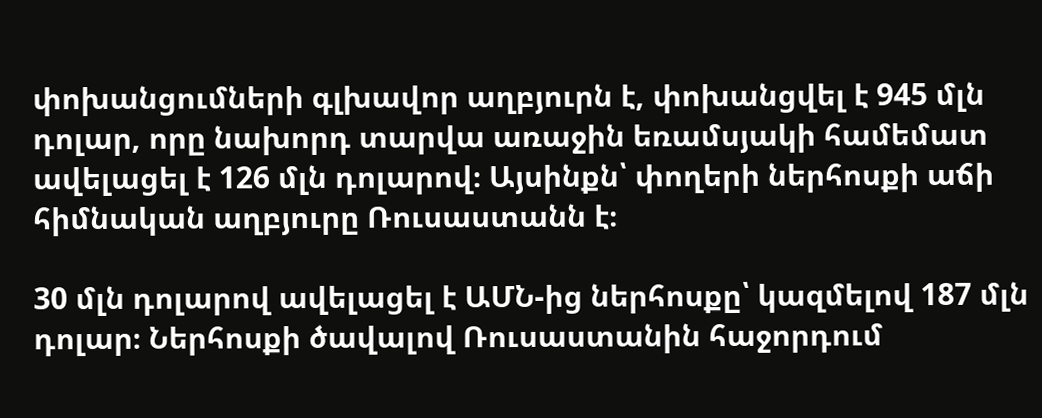փոխանցումների գլխավոր աղբյուրն է, փոխանցվել է 945 մլն դոլար, որը նախորդ տարվա առաջին եռամսյակի համեմատ ավելացել է 126 մլն դոլարով։ Այսինքն՝ փողերի ներհոսքի աճի հիմնական աղբյուրը Ռուսաստանն է։

30 մլն դոլարով ավելացել է ԱՄՆ-ից ներհոսքը՝ կազմելով 187 մլն դոլար։ Ներհոսքի ծավալով Ռուսաստանին հաջորդում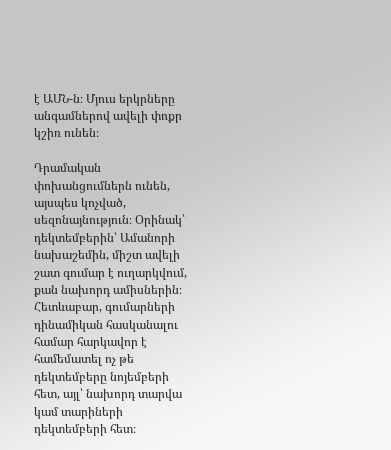է ԱՄՆ-ն։ Մյուս երկրները անգամներով ավելի փոքր կշիռ ունեն։

Դրամական փոխանցումներն ունեն, այսպես կոչված, սեզոնայնություն։ Օրինակ՝ դեկտեմբերին՝ Ամանորի նախաշեմին, միշտ ավելի շատ գումար է ուղարկվում, քան նախորդ ամիսներին։ Հետևաբար, գումարների դինամիկան հասկանալու համար հարկավոր է համեմատել ոչ թե դեկտեմբերը նոյեմբերի հետ, այլ՝ նախորդ տարվա կամ տարիների դեկտեմբերի հետ։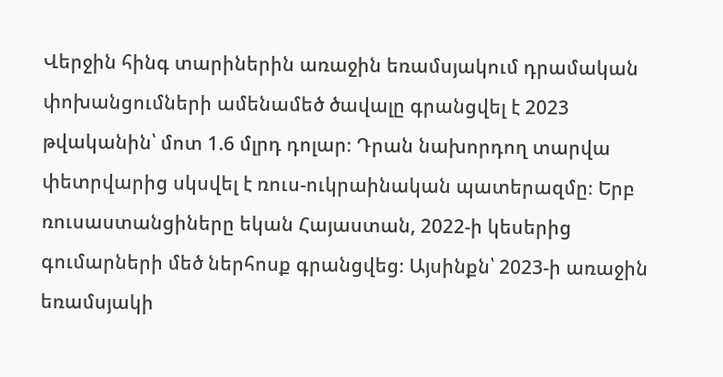Վերջին հինգ տարիներին առաջին եռամսյակում դրամական փոխանցումների ամենամեծ ծավալը գրանցվել է 2023 թվականին՝ մոտ 1.6 մլրդ դոլար։ Դրան նախորդող տարվա փետրվարից սկսվել է ռուս-ուկրաինական պատերազմը։ Երբ ռուսաստանցիները եկան Հայաստան, 2022-ի կեսերից գումարների մեծ ներհոսք գրանցվեց։ Այսինքն՝ 2023-ի առաջին եռամսյակի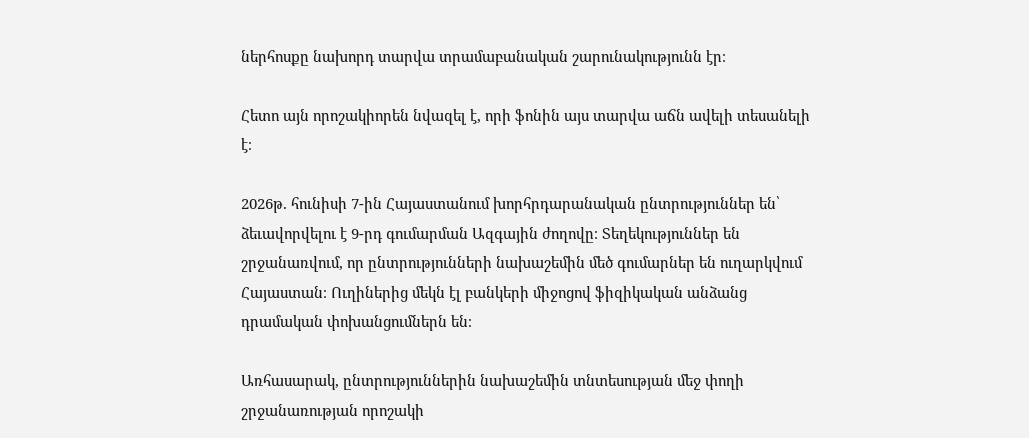ներհոսքը նախորդ տարվա տրամաբանական շարունակությունն էր։

Հետո այն որոշակիորեն նվազել է, որի ֆոնին այս տարվա աճն ավելի տեսանելի է։

2026թ. հունիսի 7-ին Հայաստանում խորհրդարանական ընտրություններ են՝ ձեւավորվելու է 9-րդ գումարման Ազգային ժողովը։ Տեղեկություններ են շրջանառվում, որ ընտրությունների նախաշեմին մեծ գումարներ են ուղարկվում Հայաստան։ Ուղիներից մեկն էլ բանկերի միջոցով ֆիզիկական անձանց դրամական փոխանցումներն են։

Առհասարակ, ընտրություններին նախաշեմին տնտեսության մեջ փողի շրջանառության որոշակի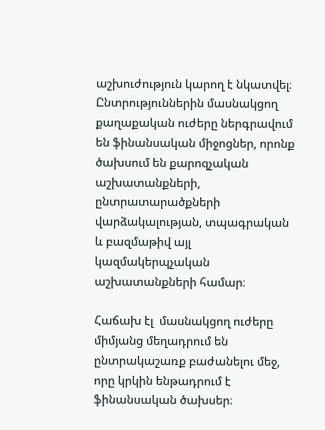աշխուժություն կարող է նկատվել։ Ընտրություններին մասնակցող քաղաքական ուժերը ներգրավում են ֆինանսական միջոցներ, որոնք ծախսում են քարոզչական աշխատանքների, ընտրատարածքների վարձակալության, տպագրական և բազմաթիվ այլ կազմակերպչական աշխատանքների համար։

Հաճախ էլ  մասնակցող ուժերը միմյանց մեղադրում են ընտրակաշառք բաժանելու մեջ, որը կրկին ենթադրում է ֆինանսական ծախսեր։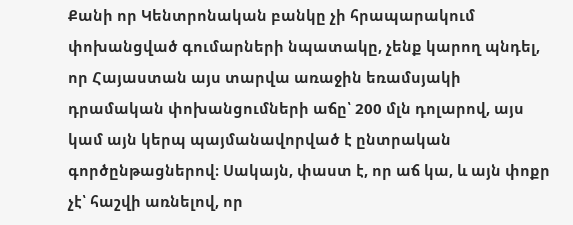Քանի որ Կենտրոնական բանկը չի հրապարակում փոխանցված գումարների նպատակը, չենք կարող պնդել, որ Հայաստան այս տարվա առաջին եռամսյակի դրամական փոխանցումների աճը՝ 200 մլն դոլարով, այս կամ այն կերպ պայմանավորված է ընտրական գործընթացներով։ Սակայն, փաստ է, որ աճ կա, և այն փոքր չէ՝ հաշվի առնելով, որ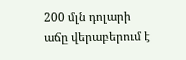200 մլն դոլարի աճը վերաբերում է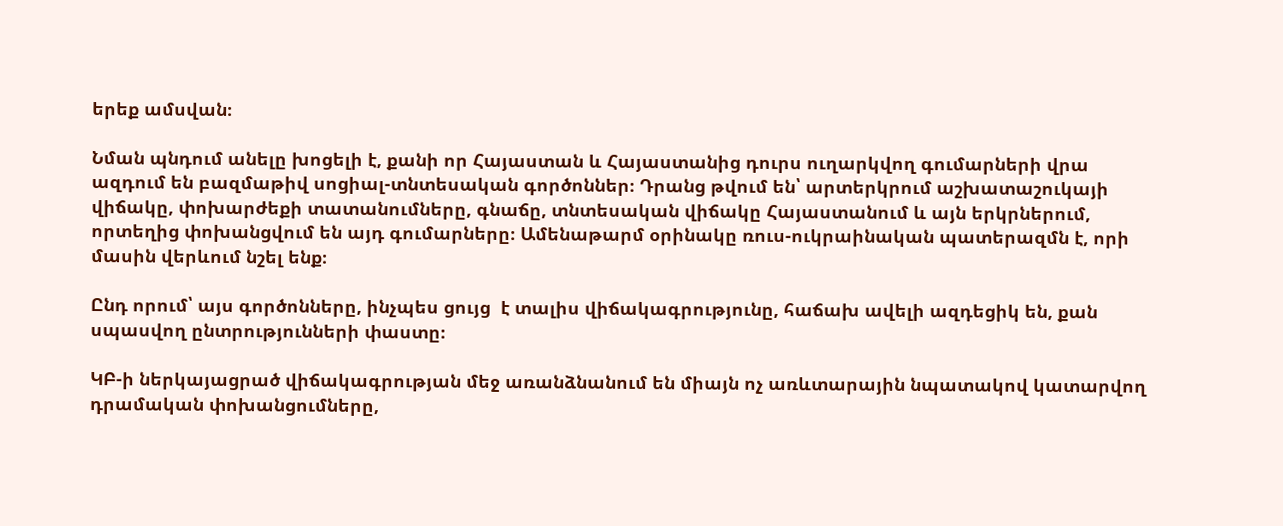երեք ամսվան։

Նման պնդում անելը խոցելի է, քանի որ Հայաստան և Հայաստանից դուրս ուղարկվող գումարների վրա ազդում են բազմաթիվ սոցիալ-տնտեսական գործոններ։ Դրանց թվում են՝ արտերկրում աշխատաշուկայի վիճակը, փոխարժեքի տատանումները, գնաճը, տնտեսական վիճակը Հայաստանում և այն երկրներում, որտեղից փոխանցվում են այդ գումարները։ Ամենաթարմ օրինակը ռուս-ուկրաինական պատերազմն է, որի մասին վերևում նշել ենք։

Ընդ որում՝ այս գործոնները, ինչպես ցույց  է տալիս վիճակագրությունը, հաճախ ավելի ազդեցիկ են, քան սպասվող ընտրությունների փաստը։

ԿԲ-ի ներկայացրած վիճակագրության մեջ առանձնանում են միայն ոչ առևտարային նպատակով կատարվող դրամական փոխանցումները,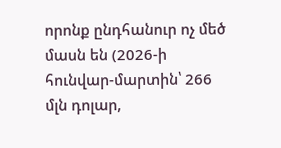որոնք ընդհանուր ոչ մեծ մասն են (2026-ի հունվար-մարտին՝ 266 մլն դոլար,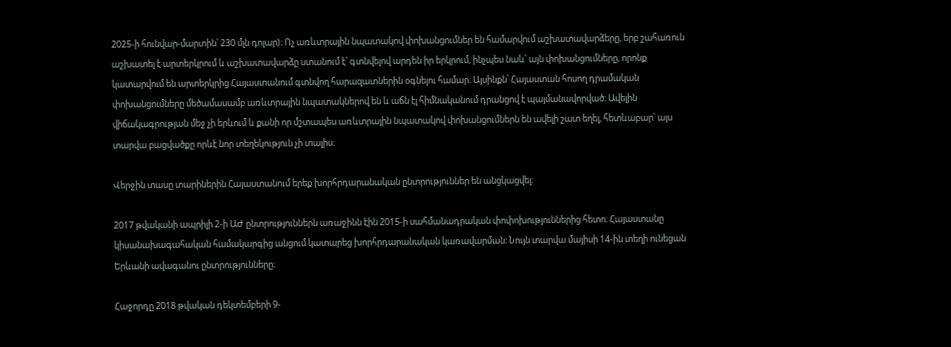2025-ի հունվար-մարտին՝ 230 մլն դոլար)։ Ոչ առևտրային նպատակով փոխանցումներ են համարվում աշխատավարձերը, երբ շահառուն աշխատել է արտերկրում և աշխատավարձը ստանում է՝ գտնվելով արդեն իր երկրում, ինչպես նաև՝ այն փոխանցումները, որոնք կատարվում են արտերկրից Հայաստանում գտնվող հարազատներին օգնելու համար։ Այսինքն՝ Հայաստան հոսող դրամական փոխանցումները մեծամասամբ առևտրային նպատակներով են և աճն էլ հիմնականում դրանցով է պայմանավորված։ Ավելին վիճակագրության մեջ չի երևում և քանի որ մշտապես առևտրային նպատակով փոխանցումներն են ավելի շատ եղել, հետևաբար՝ այս տարվա բացվածքը որևէ նոր տեղեկություն չի տալիս։

Վերջին տասը տարիներին Հայաստանում երեք խորհրդարանական ընտրություններ են անցկացվել։

2017 թվականի ապրիլի 2-ի ԱԺ ընտրություններն առաջինն էին 2015-ի սահմանադրական փոփոխություններից հետո։ Հայաստանը կիսանախագահական համակարգից անցում կատարեց խորհրդարանական կառավարման: Նույն տարվա մայիսի 14-ին տեղի ունեցան Երևանի ավագանու ընտրությունները։

Հաջորդը 2018 թվական դեկտեմբերի 9-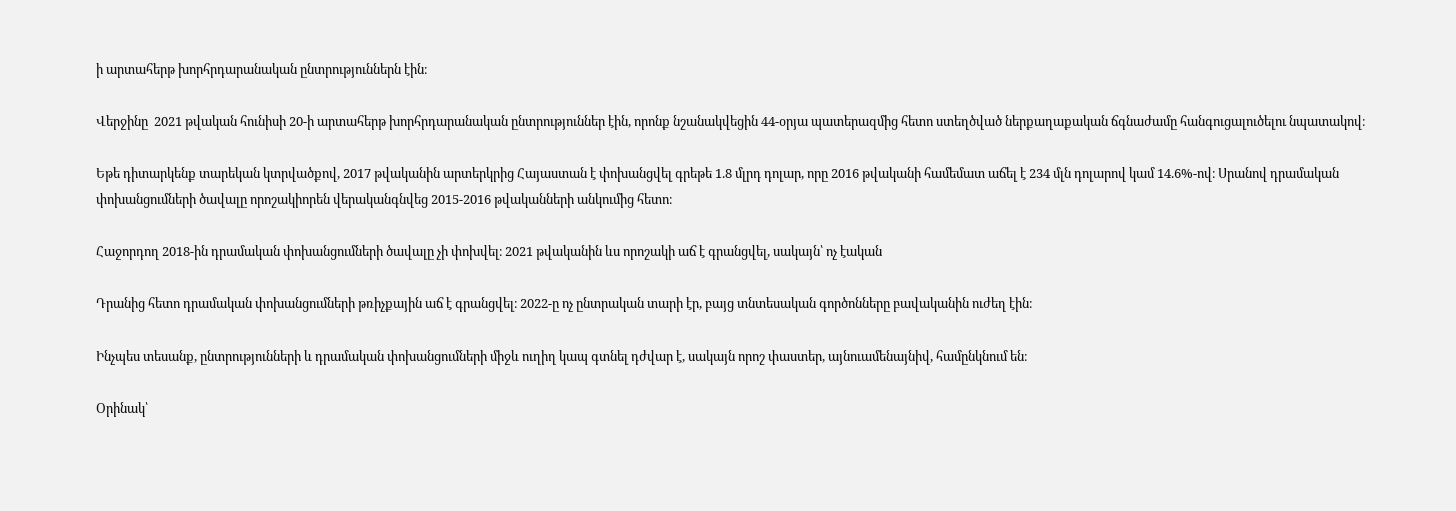ի արտահերթ խորհրդարանական ընտրություններն էին։

Վերջինը  2021 թվական հունիսի 20-ի արտահերթ խորհրդարանական ընտրություններ էին, որոնք նշանակվեցին 44-օրյա պատերազմից հետո ստեղծված ներքաղաքական ճգնաժամը հանգուցալուծելու նպատակով։

Եթե դիտարկենք տարեկան կտրվածքով, 2017 թվականին արտերկրից Հայաստան է փոխանցվել գրեթե 1.8 մլրդ դոլար, որը 2016 թվականի համեմատ աճել է 234 մլն դոլարով կամ 14.6%-ով։ Սրանով դրամական փոխանցումների ծավալը որոշակիորեն վերականգնվեց 2015-2016 թվականների անկումից հետո։

Հաջորդող 2018-ին դրամական փոխանցումների ծավալը չի փոխվել։ 2021 թվականին ևս որոշակի աճ է գրանցվել, սակայն՝ ոչ էական

Դրանից հետո դրամական փոխանցումների թռիչքային աճ է գրանցվել։ 2022-ը ոչ ընտրական տարի էր, բայց տնտեսական գործոնները բավականին ուժեղ էին։

Ինչպես տեսանք, ընտրությունների և դրամական փոխանցումների միջև ուղիղ կապ գտնել դժվար է, սակայն որոշ փաստեր, այնուամենայնիվ, համընկնում են։

Օրինակ՝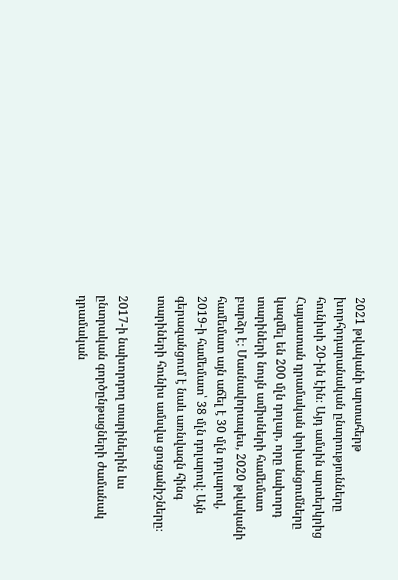2021 թվականի արտահերթ խորհրդարանական ընտրությունները հունիսի 20-ին էին։ Այդ ամսին արտերկրից Հայաստան դրամական փոխանցումները կազմել են 200 մլն դոլար, որը նախորդ տարիների նույն ամիսների համեմատ բարձր է։ Մասնավորապես, 2020 թվականի համեմատ այն աճել է 30 մլն դոլարով, 2019-ի համեմատ՝ 38 մլն դոլարով։ Այն գերազանցում է նաև առնվազն հինգ տարիների հունիս ամսվա ցուցանիշները։

2017-ի նախորդող տարիներին ևս ընտրական գործընթացների ժամանակ դրամական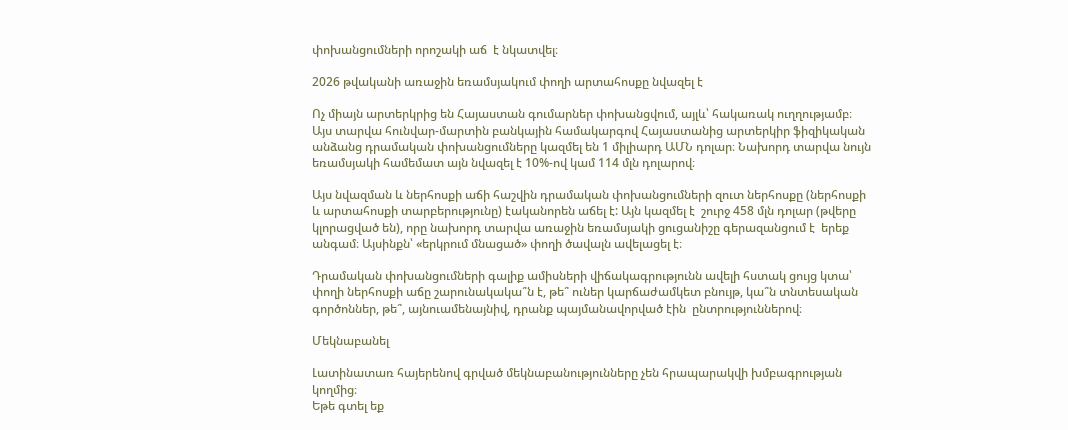փոխանցումների որոշակի աճ  է նկատվել։

2026 թվականի առաջին եռամսյակում փողի արտահոսքը նվազել է

Ոչ միայն արտերկրից են Հայաստան գումարներ փոխանցվում, այլև՝ հակառակ ուղղությամբ։ Այս տարվա հունվար-մարտին բանկային համակարգով Հայաստանից արտերկիր ֆիզիկական անձանց դրամական փոխանցումները կազմել են 1 միլիարդ ԱՄՆ դոլար։ Նախորդ տարվա նույն եռամսյակի համեմատ այն նվազել է 10%-ով կամ 114 մլն դոլարով։

Այս նվազման և ներհոսքի աճի հաշվին դրամական փոխանցումների զուտ ներհոսքը (ներհոսքի և արտահոսքի տարբերությունը) էականորեն աճել է: Այն կազմել է  շուրջ 458 մլն դոլար (թվերը կլորացված են), որը նախորդ տարվա առաջին եռամսյակի ցուցանիշը գերազանցում է  երեք անգամ։ Այսինքն՝ «երկրում մնացած» փողի ծավալն ավելացել է։

Դրամական փոխանցումների գալիք ամիսների վիճակագրությունն ավելի հստակ ցույց կտա՝ փողի ներհոսքի աճը շարունակակա՞ն է, թե՞ ուներ կարճաժամկետ բնույթ, կա՞ն տնտեսական գործոններ, թե՞, այնուամենայնիվ, դրանք պայմանավորված էին  ընտրություններով։

Մեկնաբանել

Լատինատառ հայերենով գրված մեկնաբանությունները չեն հրապարակվի խմբագրության կողմից։
Եթե գտել եք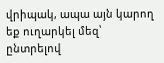վրիպակ, ապա այն կարող եք ուղարկել մեզ՝ ընտրելով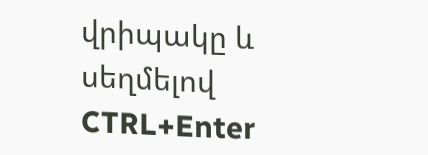վրիպակը և սեղմելով CTRL+Enter